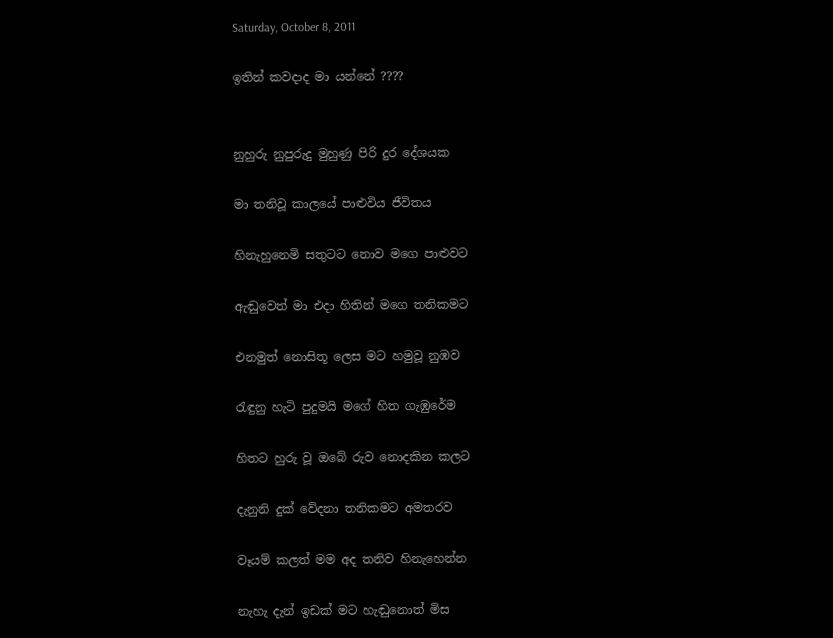Saturday, October 8, 2011

ඉතින් කවදාද මා යන්නේ ????


නුහුරු නුපුරුදු මුහුණු පිරි දුර දේශයක

මා තනිවූ කාලයේ පාළුවිය ජීවිතය

හිනැහුනෙමි සතුටට නොව මගෙ පාළුවට

ඇඬුවෙත් මා එදා හිතින් මගෙ තනිකමට

එනමුත් නොසිතූ ලෙස මට හමුවූ නුඹව

රැඳුනු හැටි පුදුමයි මගේ හිත ගැඹුරේම

හිතට හුරු වූ ඔබේ රුව නොදකින කලට

දැනුනි දුක් වේදනා තනිකමට අමතරව

වෑයම් කලත් මම අද තනිව හිනැහෙන්න

නැහැ දැන් ඉඩක් මට හැඬුනොත් මිස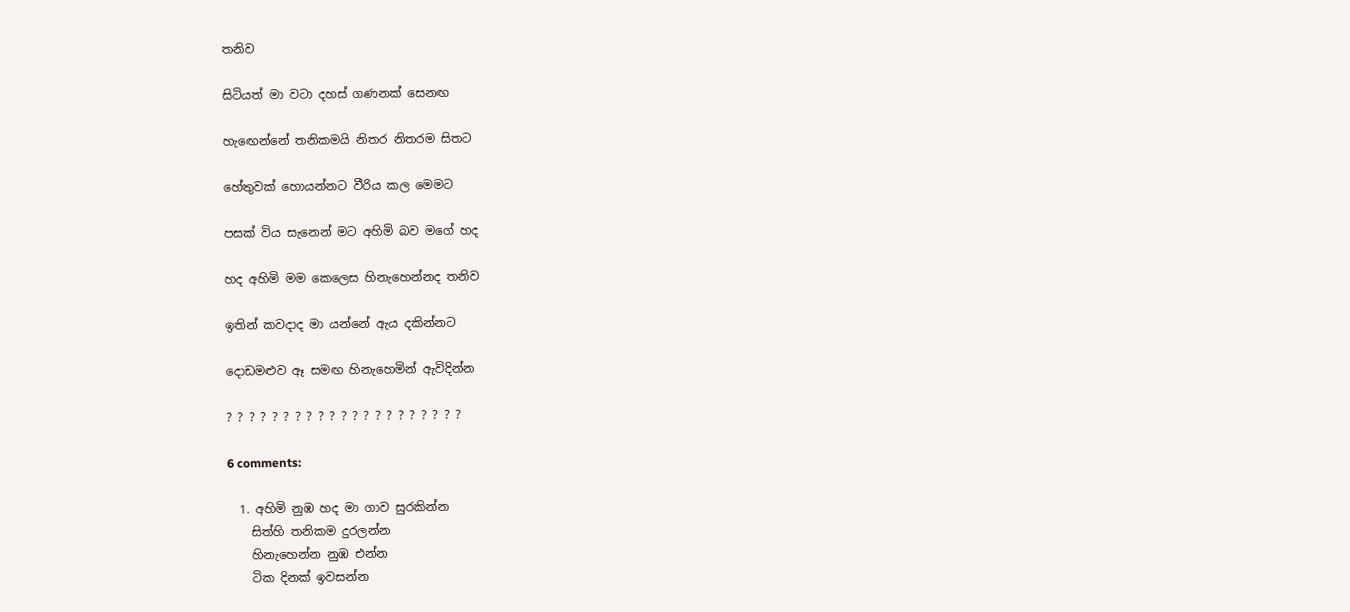තනිව

සිටියත් මා වටා දහස් ගණනක් සෙනඟ

හැඟෙන්නේ තනිකමයි නිතර නිතරම සිතට

හේතුවක් හොයන්නට වීරිය කල මෙමට

පසක් විය සැනෙන් මට අහිමි බව මගේ හද

හද අහිමි මම කෙලෙස හිනැහෙන්නද තනිව

ඉතින් කවදාද මා යන්නේ ඇය දකින්නට

දොඩමළුව ඈ සමඟ හිනැහෙමින් ඇවිදින්න

? ? ? ? ? ? ? ? ? ? ? ? ? ? ? ? ? ? ? ? ?

6 comments:

  1. අහිමි නුඹ හද මා ගාව සුරකින්න
    සිත්හි තනිකම දුරලන්න
    හිනැහෙන්න නුඹ එන්න
    ටික දිනක් ඉවසන්න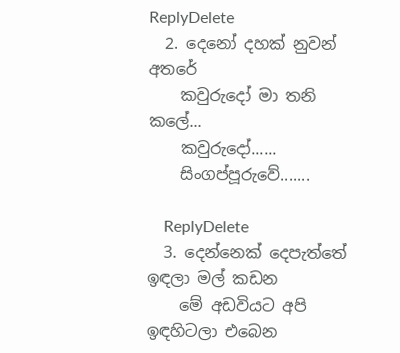ReplyDelete
  2. දෙනෝ දහක් නුවන් අතරේ
    කවුරුදෝ මා තනි කලේ...
    කවුරුදෝ......
    සිංගප්පූරුවේ.......

    ReplyDelete
  3. දෙන්නෙක් දෙපැත්තේ ඉඳලා මල් කඩන
    මේ අඩවියට අපි ඉඳහිටලා එබෙන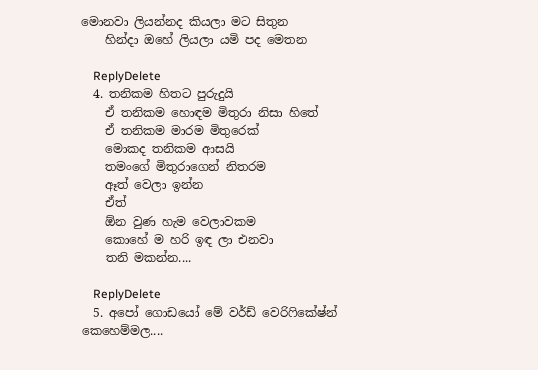මොනවා ලියන්නද කියලා මට සිතුන
    හින්දා ඔහේ ලියලා යමි පද මෙතන

    ReplyDelete
  4. තනිකම හිතට පුරුදුයි
    ඒ තනිකම හොඳම මිතුරා නිසා හිතේ
    ඒ තනිකම මාරම මිතුරෙක්
    මොකද තනිකම ආසයි
    තමංගේ මිතුරාගෙන් නිතරම
    ඈත් වෙලා ඉන්න
    ඒත්
    ඕන වුණ හැම වෙලාවකම
    කොහේ ම හරි ඉඳ ලා එනවා
    තනි මකන්න....

    ReplyDelete
  5. අපෝ ගොඩයෝ මේ වර්ඩ් වෙරි‍ෆිකේෂ්න් කෙහෙම්මල....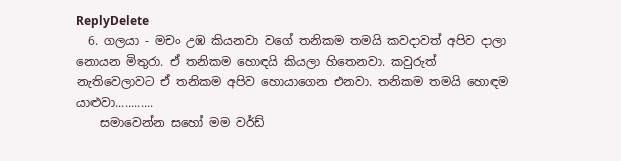ReplyDelete
  6. ගලයා - මචං උඹ කියනවා වගේ තනිකම තමයි කවදාවත් අපිව දාලා නොයන මිතුරා. ඒ තනිකම හොඳයි කියලා හිතෙනවා. කවුරුත් නැතිවෙලාවට ඒ තනිකම අපිව හොයාගෙන එනවා. තනිකම තමයි හොඳම යාළුවා............
    සමාවෙන්න සහෝ මම වර්ඩ්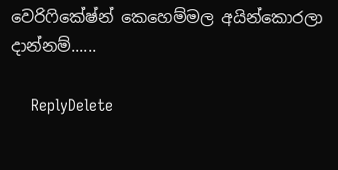වෙරි‍ෆිකේෂ්න් කෙහෙම්මල අයින්කොරලා දාන්නම්......

    ReplyDelete